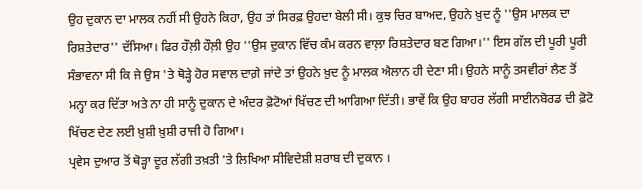ਉਹ ਦੁਕਾਨ ਦਾ ਮਾਲਕ ਨਹੀਂ ਸੀ ਉਹਨੇ ਕਿਹਾ, ਉਹ ਤਾਂ ਸਿਰਫ਼ ਉਹਦਾ ਬੇਲੀ ਸੀ। ਕੁਝ ਚਿਰ ਬਾਅਦ, ਉਹਨੇ ਖ਼ੁਦ ਨੂੰ ''ਉਸ ਮਾਲਕ ਦਾ ਰਿਸ਼ਤੇਦਾਰ'' ਦੱਸਿਆ। ਫਿਰ ਹੌਲ਼ੀ ਹੌਲ਼ੀ ਉਹ ''ਉਸ ਦੁਕਾਨ ਵਿੱਚ ਕੰਮ ਕਰਨ ਵਾਲ਼ਾ ਰਿਸ਼ਤੇਦਾਰ ਬਣ ਗਿਆ।'' ਇਸ ਗੱਲ ਦੀ ਪੂਰੀ ਪੂਰੀ ਸੰਭਾਵਨਾ ਸੀ ਕਿ ਜੇ ਉਸ 'ਤੇ ਥੋੜ੍ਹੇ ਹੋਰ ਸਵਾਲ ਦਾਗ਼ੇ ਜਾਂਦੇ ਤਾਂ ਉਹਨੇ ਖ਼ੁਦ ਨੂੰ ਮਾਲਕ ਐਲਾਨ ਹੀ ਦੇਣਾ ਸੀ। ਉਹਨੇ ਸਾਨੂੰ ਤਸਵੀਰਾਂ ਲੈਣ ਤੋਂ ਮਨ੍ਹਾ ਕਰ ਦਿੱਤਾ ਅਤੇ ਨਾ ਹੀ ਸਾਨੂੰ ਦੁਕਾਨ ਦੇ ਅੰਦਰ ਫ਼ੋਟੋਆਂ ਖਿੱਚਣ ਦੀ ਆਗਿਆ ਦਿੱਤੀ। ਭਾਵੇਂ ਕਿ ਉਹ ਬਾਹਰ ਲੱਗੀ ਸਾਈਨਬੋਰਡ ਦੀ ਫ਼ੋਟੋ ਖਿੱਚਣ ਦੇਣ ਲਈ ਖ਼ੁਸ਼ੀ ਖ਼ੁਸ਼ੀ ਰਾਜੀ ਹੋ ਗਿਆ।
ਪ੍ਰਵੇਸ ਦੁਆਰ ਤੋਂ ਥੋੜ੍ਹਾ ਦੂਰ ਲੱਗੀ ਤਖ਼ਤੀ 'ਤੇ ਲਿਖਿਆ ਸੀਵਿਦੇਸ਼ੀ ਸ਼ਰਾਬ ਦੀ ਦੁਕਾਨ ।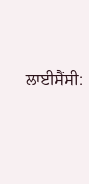ਲਾਈਸੈਂਸੀ: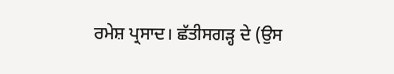ਰਮੇਸ਼ ਪ੍ਰਸਾਦ। ਛੱਤੀਸਗੜ੍ਹ ਦੇ (ਉਸ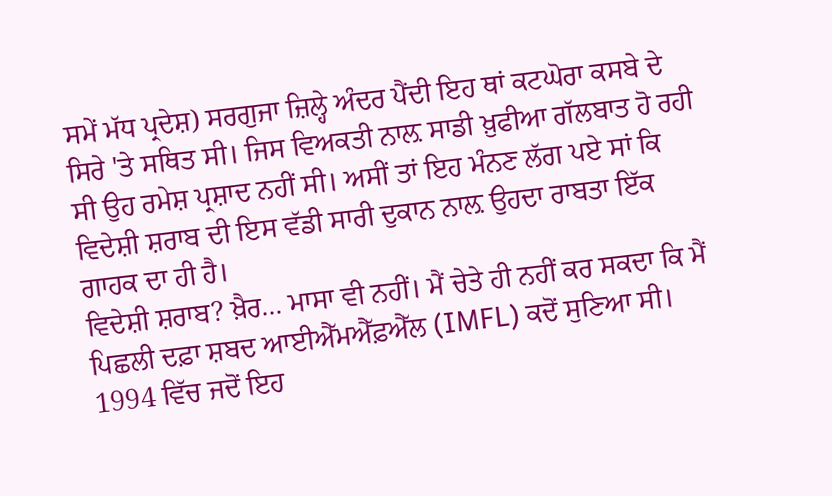ਸਮੇਂ ਮੱਧ ਪ੍ਰਦੇਸ਼) ਸਰਗੁਜਾ ਜ਼ਿਲ੍ਹੇ ਅੰਦਰ ਪੈਂਦੀ ਇਹ ਥਾਂ ਕਟਘੋਰਾ ਕਸਬੇ ਦੇ ਸਿਰੇ 'ਤੇ ਸਥਿਤ ਸੀ। ਜਿਸ ਵਿਅਕਤੀ ਨਾਲ਼ ਸਾਡੀ ਖ਼ੁਫੀਆ ਗੱਲਬਾਤ ਹੋ ਰਹੀ ਸੀ ਉਹ ਰਮੇਸ਼ ਪ੍ਰਸ਼ਾਦ ਨਹੀਂ ਸੀ। ਅਸੀਂ ਤਾਂ ਇਹ ਮੰਨਣ ਲੱਗ ਪਏ ਸਾਂ ਕਿ ਵਿਦੇਸ਼ੀ ਸ਼ਰਾਬ ਦੀ ਇਸ ਵੱਡੀ ਸਾਰੀ ਦੁਕਾਨ ਨਾਲ਼ ਉਹਦਾ ਰਾਬਤਾ ਇੱਕ ਗਾਹਕ ਦਾ ਹੀ ਹੈ।
ਵਿਦੇਸ਼ੀ ਸ਼ਰਾਬ? ਖ਼ੈਰ... ਮਾਸਾ ਵੀ ਨਹੀਂ। ਮੈਂ ਚੇਤੇ ਹੀ ਨਹੀਂ ਕਰ ਸਕਦਾ ਕਿ ਮੈਂ ਪਿਛਲੀ ਦਫ਼ਾ ਸ਼ਬਦ ਆਈਐੱਮਐੱਫ਼ਐੱਲ (IMFL) ਕਦੋਂ ਸੁਣਿਆ ਸੀ। 1994 ਵਿੱਚ ਜਦੋਂ ਇਹ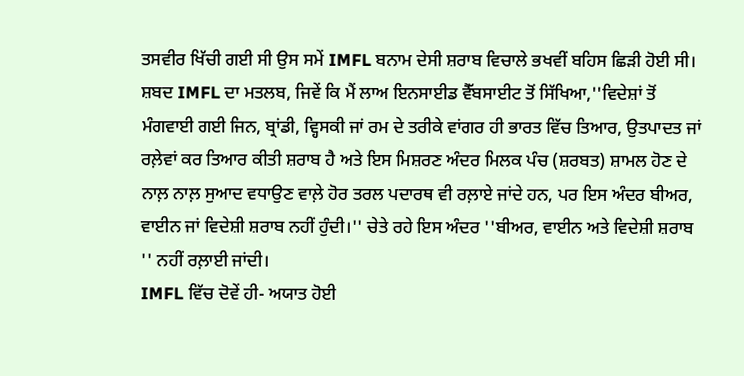ਤਸਵੀਰ ਖਿੱਚੀ ਗਈ ਸੀ ਉਸ ਸਮੇਂ IMFL ਬਨਾਮ ਦੇਸੀ ਸ਼ਰਾਬ ਵਿਚਾਲੇ ਭਖਵੀਂ ਬਹਿਸ ਛਿੜੀ ਹੋਈ ਸੀ।
ਸ਼ਬਦ IMFL ਦਾ ਮਤਲਬ, ਜਿਵੇਂ ਕਿ ਮੈਂ ਲਾਅ ਇਨਸਾਈਡ ਵੈੱਬਸਾਈਟ ਤੋਂ ਸਿੱਖਿਆ,''ਵਿਦੇਸ਼ਾਂ ਤੋਂ ਮੰਗਵਾਈ ਗਈ ਜਿਨ, ਬ੍ਰਾਂਡੀ, ਵ੍ਹਿਸਕੀ ਜਾਂ ਰਮ ਦੇ ਤਰੀਕੇ ਵਾਂਗਰ ਹੀ ਭਾਰਤ ਵਿੱਚ ਤਿਆਰ, ਉਤਪਾਦਤ ਜਾਂ ਰਲ਼ੇਵਾਂ ਕਰ ਤਿਆਰ ਕੀਤੀ ਸ਼ਰਾਬ ਹੈ ਅਤੇ ਇਸ ਮਿਸ਼ਰਣ ਅੰਦਰ ਮਿਲਕ ਪੰਚ (ਸ਼ਰਬਤ) ਸ਼ਾਮਲ ਹੋਣ ਦੇ ਨਾਲ਼ ਨਾਲ਼ ਸੁਆਦ ਵਧਾਉਣ ਵਾਲ਼ੇ ਹੋਰ ਤਰਲ ਪਦਾਰਥ ਵੀ ਰਲ਼ਾਏ ਜਾਂਦੇ ਹਨ, ਪਰ ਇਸ ਅੰਦਰ ਬੀਅਰ, ਵਾਈਨ ਜਾਂ ਵਿਦੇਸ਼ੀ ਸ਼ਰਾਬ ਨਹੀਂ ਹੁੰਦੀ।'' ਚੇਤੇ ਰਹੇ ਇਸ ਅੰਦਰ ''ਬੀਅਰ, ਵਾਈਨ ਅਤੇ ਵਿਦੇਸ਼ੀ ਸ਼ਰਾਬ '' ਨਹੀਂ ਰਲ਼ਾਈ ਜਾਂਦੀ।
IMFL ਵਿੱਚ ਦੋਵੇਂ ਹੀ- ਅਯਾਤ ਹੋਈ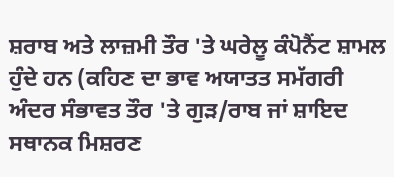ਸ਼ਰਾਬ ਅਤੇ ਲਾਜ਼ਮੀ ਤੌਰ 'ਤੇ ਘਰੇਲੂ ਕੰਪੋਨੈਂਟ ਸ਼ਾਮਲ ਹੁੰਦੇ ਹਨ (ਕਹਿਣ ਦਾ ਭਾਵ ਅਯਾਤਤ ਸਮੱਗਰੀ ਅੰਦਰ ਸੰਭਾਵਤ ਤੌਰ 'ਤੇ ਗੁੜ/ਰਾਬ ਜਾਂ ਸ਼ਾਇਦ ਸਥਾਨਕ ਮਿਸ਼ਰਣ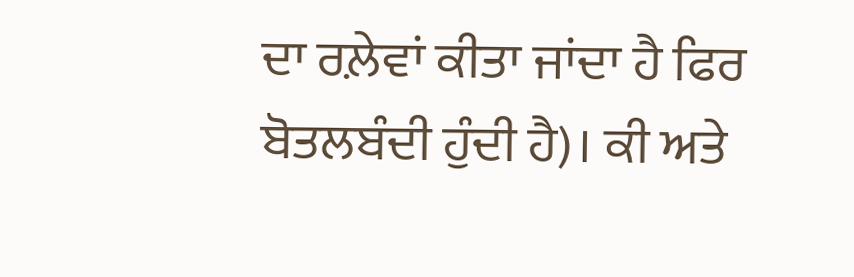ਦਾ ਰਲ਼ੇਵਾਂ ਕੀਤਾ ਜਾਂਦਾ ਹੈ ਫਿਰ ਬੋਤਲਬੰਦੀ ਹੁੰਦੀ ਹੈ)। ਕੀ ਅਤੇ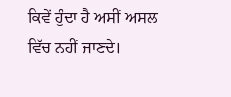ਕਿਵੇਂ ਹੁੰਦਾ ਹੈ ਅਸੀਂ ਅਸਲ ਵਿੱਚ ਨਹੀਂ ਜਾਣਦੇ।